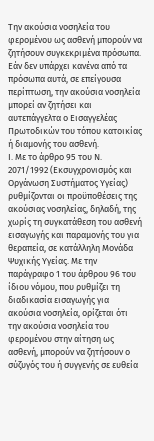Την ακούσια νοσηλεία του φερομένου ως ασθενή μπορούν να ζητήσουν συγκεκριμένα πρόσωπα. Εάν δεν υπάρχει κανένα από τα πρόσωπα αυτά, σε επείγουσα περίπτωση, την ακούσια νοσηλεία μπορεί αν ζητήσει και αυτεπάγγελτα ο Εισαγγελέας Πρωτοδικών του τόπου κατοικίας ή διαμονής του ασθενή.
Ι. Με το άρθρο 95 του Ν. 2071/1992 (Εκσυγχρονισμός και Οργάνωση Συστήματος Υγείας) ρυθμίζονται οι προϋποθέσεις της ακούσιας νοσηλείας, δηλαδή, της χωρίς τη συγκατάθεση του ασθενή εισαγωγής και παραμονής του για θεραπεία, σε κατάλληλη Μονάδα Ψυχικής Υγείας. Με την παράγραφο 1 του άρθρου 96 του ίδιου νόμου, που ρυθμίζει τη διαδικασία εισαγωγής για ακούσια νοσηλεία, ορίζεται ότι την ακούσια νοσηλεία του φερομένου στην αίτηση ως ασθενή, μπορούν να ζητήσουν ο σύζυγός του ή συγγενής σε ευθεία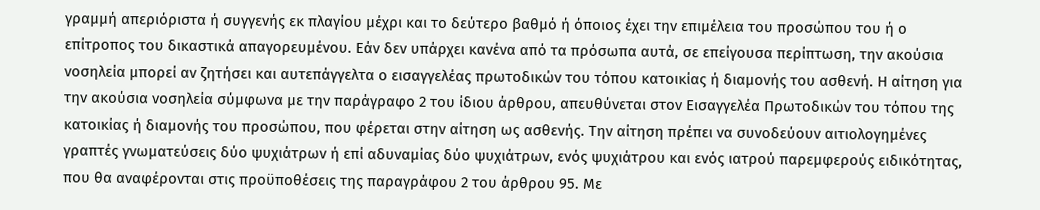γραμμή απεριόριστα ή συγγενής εκ πλαγίου μέχρι και το δεύτερο βαθμό ή όποιος έχει την επιμέλεια του προσώπου του ή ο επίτροπος του δικαστικά απαγορευμένου. Εάν δεν υπάρχει κανένα από τα πρόσωπα αυτά, σε επείγουσα περίπτωση, την ακούσια νοσηλεία μπορεί αν ζητήσει και αυτεπάγγελτα ο εισαγγελέας πρωτοδικών του τόπου κατοικίας ή διαμονής του ασθενή. Η αίτηση για την ακούσια νοσηλεία σύμφωνα με την παράγραφο 2 του ίδιου άρθρου, απευθύνεται στον Εισαγγελέα Πρωτοδικών του τόπου της κατοικίας ή διαμονής του προσώπου, που φέρεται στην αίτηση ως ασθενής. Την αίτηση πρέπει να συνοδεύουν αιτιολογημένες γραπτές γνωματεύσεις δύο ψυχιάτρων ή επί αδυναμίας δύο ψυχιάτρων, ενός ψυχιάτρου και ενός ιατρού παρεμφερούς ειδικότητας, που θα αναφέρονται στις προϋποθέσεις της παραγράφου 2 του άρθρου 95. Με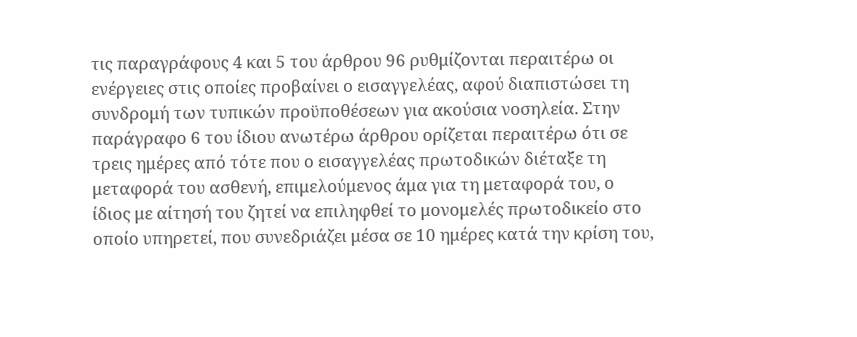τις παραγράφους 4 και 5 του άρθρου 96 ρυθμίζονται περαιτέρω οι ενέργειες στις οποίες προβαίνει ο εισαγγελέας, αφού διαπιστώσει τη συνδρομή των τυπικών προϋποθέσεων για ακούσια νοσηλεία. Στην παράγραφο 6 του ίδιου ανωτέρω άρθρου ορίζεται περαιτέρω ότι σε τρεις ημέρες από τότε που ο εισαγγελέας πρωτοδικών διέταξε τη μεταφορά του ασθενή, επιμελούμενος άμα για τη μεταφορά του, ο ίδιος με αίτησή του ζητεί να επιληφθεί το μονομελές πρωτοδικείο στο οποίο υπηρετεί, που συνεδριάζει μέσα σε 10 ημέρες κατά την κρίση του,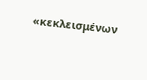«κεκλεισμένων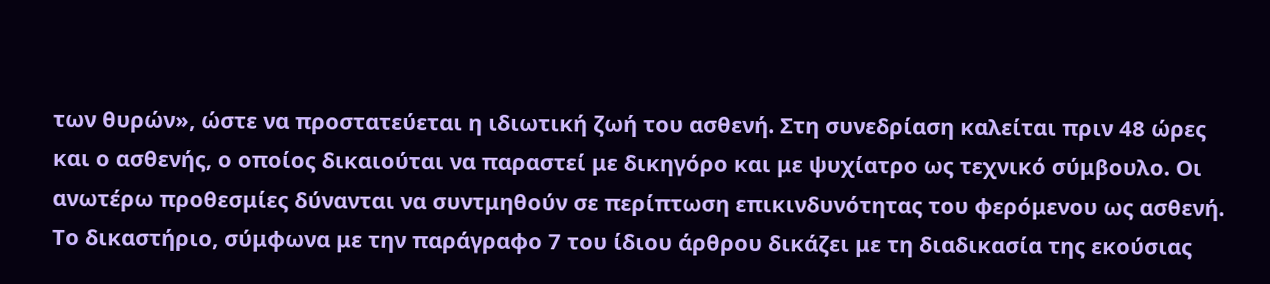των θυρών», ώστε να προστατεύεται η ιδιωτική ζωή του ασθενή. Στη συνεδρίαση καλείται πριν 48 ώρες και ο ασθενής, ο οποίος δικαιούται να παραστεί με δικηγόρο και με ψυχίατρο ως τεχνικό σύμβουλο. Οι ανωτέρω προθεσμίες δύνανται να συντμηθούν σε περίπτωση επικινδυνότητας του φερόμενου ως ασθενή. Το δικαστήριο, σύμφωνα με την παράγραφο 7 του ίδιου άρθρου δικάζει με τη διαδικασία της εκούσιας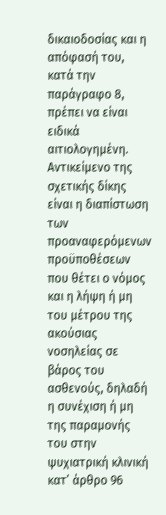δικαιοδοσίας και η απόφασή του, κατά την παράγραφο 8, πρέπει να είναι ειδικά αιτιολογημένη. Αντικείμενο της σχετικής δίκης είναι η διαπίστωση των προαναφερόμενων προϋποθέσεων που θέτει ο νόμος και η λήψη ή μη του μέτρου της ακούσιας νοσηλείας σε βάρος του ασθενούς, δηλαδή η συνέχιση ή μη της παραμονής του στην ψυχιατρική κλινική κατ’ άρθρο 96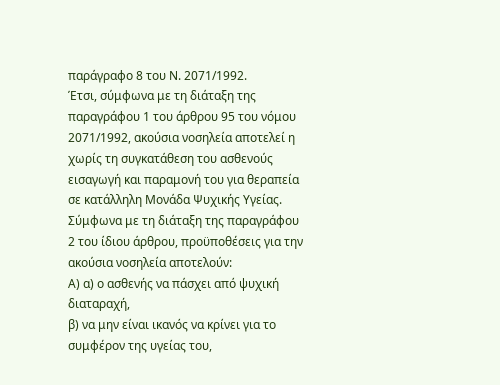παράγραφο 8 του Ν. 2071/1992.
Έτσι, σύμφωνα με τη διάταξη της παραγράφου 1 του άρθρου 95 του νόμου 2071/1992, ακούσια νοσηλεία αποτελεί η χωρίς τη συγκατάθεση του ασθενούς εισαγωγή και παραμονή του για θεραπεία σε κατάλληλη Μονάδα Ψυχικής Υγείας. Σύμφωνα με τη διάταξη της παραγράφου 2 του ίδιου άρθρου, προϋποθέσεις για την ακούσια νοσηλεία αποτελούν:
Α) α) ο ασθενής να πάσχει από ψυχική διαταραχή,
β) να μην είναι ικανός να κρίνει για το συμφέρον της υγείας του,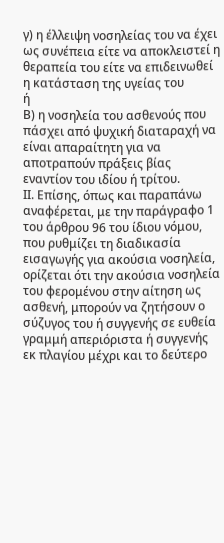γ) η έλλειψη νοσηλείας του να έχει ως συνέπεια είτε να αποκλειστεί η θεραπεία του είτε να επιδεινωθεί η κατάσταση της υγείας του
ή
Β) η νοσηλεία του ασθενούς που πάσχει από ψυχική διαταραχή να είναι απαραίτητη για να αποτραπούν πράξεις βίας εναντίον του ιδίου ή τρίτου.
ΙΙ. Επίσης, όπως και παραπάνω αναφέρεται, με την παράγραφο 1 του άρθρου 96 του ίδιου νόμου, που ρυθμίζει τη διαδικασία εισαγωγής για ακούσια νοσηλεία, ορίζεται ότι την ακούσια νοσηλεία του φερομένου στην αίτηση ως ασθενή, μπορούν να ζητήσουν ο σύζυγος του ή συγγενής σε ευθεία γραμμή απεριόριστα ή συγγενής εκ πλαγίου μέχρι και το δεύτερο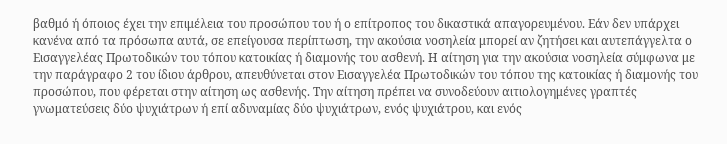βαθμό ή όποιος έχει την επιμέλεια του προσώπου του ή ο επίτροπος του δικαστικά απαγορευμένου. Εάν δεν υπάρχει κανένα από τα πρόσωπα αυτά, σε επείγουσα περίπτωση, την ακούσια νοσηλεία μπορεί αν ζητήσει και αυτεπάγγελτα ο Εισαγγελέας Πρωτοδικών του τόπου κατοικίας ή διαμονής του ασθενή. Η αίτηση για την ακούσια νοσηλεία σύμφωνα με την παράγραφο 2 του ίδιου άρθρου, απευθύνεται στον Εισαγγελέα Πρωτοδικών του τόπου της κατοικίας ή διαμονής του προσώπου, που φέρεται στην αίτηση ως ασθενής. Την αίτηση πρέπει να συνοδεύουν αιτιολογημένες γραπτές γνωματεύσεις δύο ψυχιάτρων ή επί αδυναμίας δύο ψυχιάτρων, ενός ψυχιάτρου, και ενός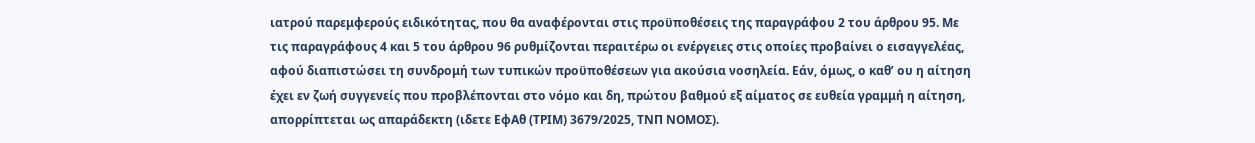ιατρού παρεμφερούς ειδικότητας, που θα αναφέρονται στις προϋποθέσεις της παραγράφου 2 του άρθρου 95. Με τις παραγράφους 4 και 5 του άρθρου 96 ρυθμίζονται περαιτέρω οι ενέργειες στις οποίες προβαίνει ο εισαγγελέας, αφού διαπιστώσει τη συνδρομή των τυπικών προϋποθέσεων για ακούσια νοσηλεία. Εάν, όμως, ο καθ’ ου η αίτηση έχει εν ζωή συγγενείς που προβλέπονται στο νόμο και δη, πρώτου βαθμού εξ αίματος σε ευθεία γραμμή η αίτηση, απορρίπτεται ως απαράδεκτη (ιδετε ΕφΑθ (ΤΡΙΜ) 3679/2025, ΤΝΠ ΝΟΜΟΣ).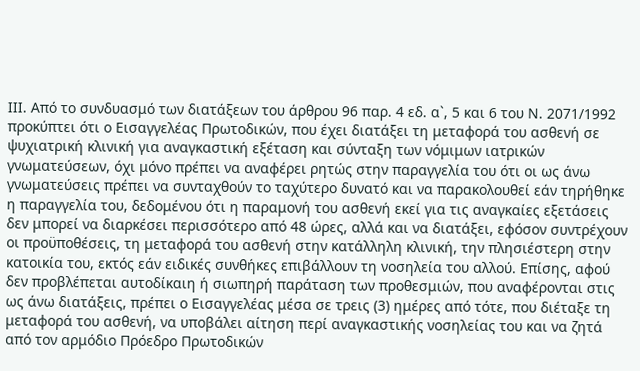ΙΙΙ. Από το συνδυασμό των διατάξεων του άρθρου 96 παρ. 4 εδ. α`, 5 και 6 του Ν. 2071/1992 προκύπτει ότι ο Εισαγγελέας Πρωτοδικών, που έχει διατάξει τη μεταφορά του ασθενή σε ψυχιατρική κλινική για αναγκαστική εξέταση και σύνταξη των νόμιμων ιατρικών γνωματεύσεων, όχι μόνο πρέπει να αναφέρει ρητώς στην παραγγελία του ότι οι ως άνω γνωματεύσεις πρέπει να συνταχθούν το ταχύτερο δυνατό και να παρακολουθεί εάν τηρήθηκε η παραγγελία του, δεδομένου ότι η παραμονή του ασθενή εκεί για τις αναγκαίες εξετάσεις δεν μπορεί να διαρκέσει περισσότερο από 48 ώρες, αλλά και να διατάξει, εφόσον συντρέχουν οι προϋποθέσεις, τη μεταφορά του ασθενή στην κατάλληλη κλινική, την πλησιέστερη στην κατοικία του, εκτός εάν ειδικές συνθήκες επιβάλλουν τη νοσηλεία του αλλού. Επίσης, αφού δεν προβλέπεται αυτοδίκαιη ή σιωπηρή παράταση των προθεσμιών, που αναφέρονται στις ως άνω διατάξεις, πρέπει ο Εισαγγελέας μέσα σε τρεις (3) ημέρες από τότε, που διέταξε τη μεταφορά του ασθενή, να υποβάλει αίτηση περί αναγκαστικής νοσηλείας του και να ζητά από τον αρμόδιο Πρόεδρο Πρωτοδικών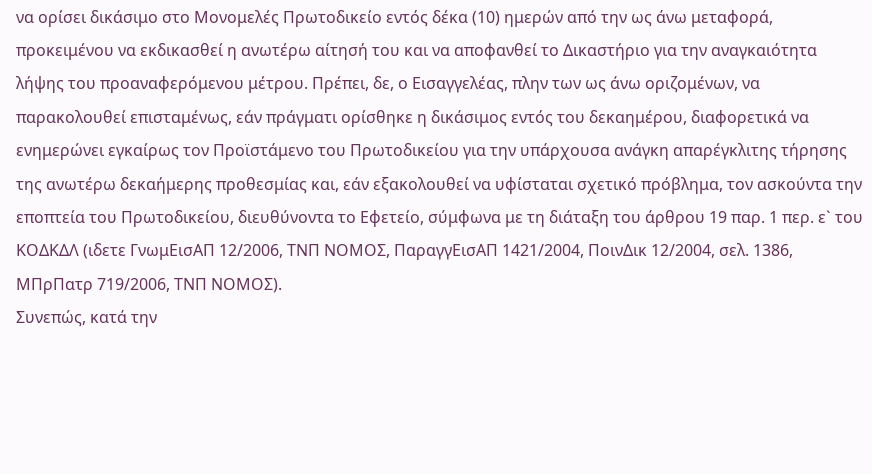να ορίσει δικάσιμο στο Μονομελές Πρωτοδικείο εντός δέκα (10) ημερών από την ως άνω μεταφορά, προκειμένου να εκδικασθεί η ανωτέρω αίτησή του και να αποφανθεί το Δικαστήριο για την αναγκαιότητα λήψης του προαναφερόμενου μέτρου. Πρέπει, δε, ο Εισαγγελέας, πλην των ως άνω οριζομένων, να παρακολουθεί επισταμένως, εάν πράγματι ορίσθηκε η δικάσιμος εντός του δεκαημέρου, διαφορετικά να ενημερώνει εγκαίρως τον Προϊστάμενο του Πρωτοδικείου για την υπάρχουσα ανάγκη απαρέγκλιτης τήρησης της ανωτέρω δεκαήμερης προθεσμίας και, εάν εξακολουθεί να υφίσταται σχετικό πρόβλημα, τον ασκούντα την εποπτεία του Πρωτοδικείου, διευθύνοντα το Εφετείο, σύμφωνα με τη διάταξη του άρθρου 19 παρ. 1 περ. ε` του ΚΟΔΚΔΛ (ιδετε ΓνωμΕισΑΠ 12/2006, ΤΝΠ ΝΟΜΟΣ, ΠαραγγΕισΑΠ 1421/2004, ΠοινΔικ 12/2004, σελ. 1386, ΜΠρΠατρ 719/2006, ΤΝΠ ΝΟΜΟΣ).
Συνεπώς, κατά την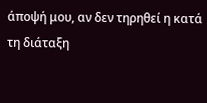άποψή μου, αν δεν τηρηθεί η κατά τη διάταξη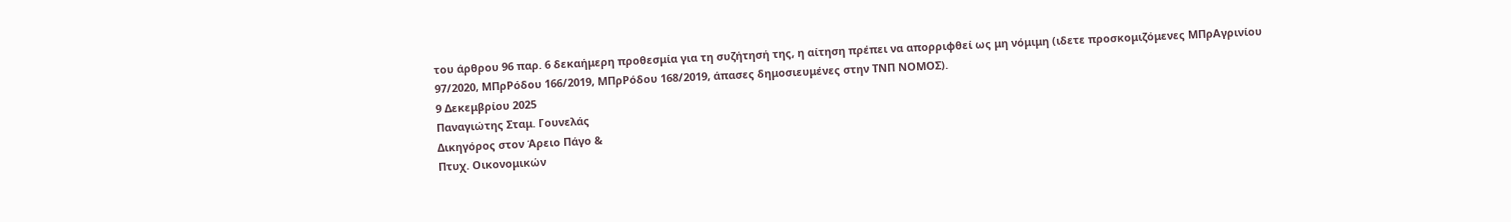του άρθρου 96 παρ. 6 δεκαήμερη προθεσμία για τη συζήτησή της, η αίτηση πρέπει να απορριφθεί ως μη νόμιμη (ιδετε προσκομιζόμενες ΜΠρΑγρινίου 97/2020, ΜΠρΡόδου 166/2019, ΜΠρΡόδου 168/2019, άπασες δημοσιευμένες στην ΤΝΠ ΝΟΜΟΣ).
9 Δεκεμβρίου 2025
Παναγιώτης Σταμ. Γουνελάς
Δικηγόρος στον Άρειο Πάγο &
Πτυχ. Οικονομικών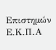Επιστημών Ε.Κ.Π.Α